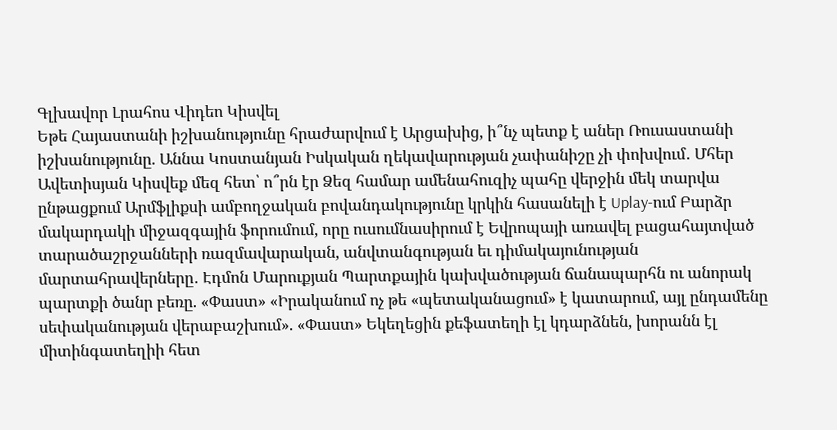Գլխավոր Լրահոս Վիդեո Կիսվել
Եթե Հայաստանի իշխանությունը հրաժարվում է Արցախից, ի՞նչ պետք է աներ Ռուսաստանի իշխանությունը. Աննա Կոստանյան Իսկական ղեկավարության չափանիշը չի փոխվում․ Մհեր Ավետիսյան Կիսվեք մեզ հետ՝ ո՞րն էր Ձեզ համար ամենահուզիչ պահը վերջին մեկ տարվա ընթացքում Արմֆլիքսի ամբողջական բովանդակությունը կրկին հասանելի է Uplay-ում Բարձր մակարդակի միջազգային ֆորումում, որը ուսումնասիրում է Եվրոպայի առավել բացահայտված տարածաշրջանների ռազմավարական, անվտանգության եւ դիմակայունության մարտահրավերները․ Էդմոն Մարուքյան Պարտքային կախվածության ճանապարհն ու անորակ պարտքի ծանր բեռը. «Փաստ» «Իրականում ոչ թե «պետականացում» է կատարում, այլ ընդամենը սեփականության վերաբաշխում». «Փաստ» Եկեղեցին քեֆատեղի էլ կդարձնեն, խորանն էլ միտինգատեղիի հետ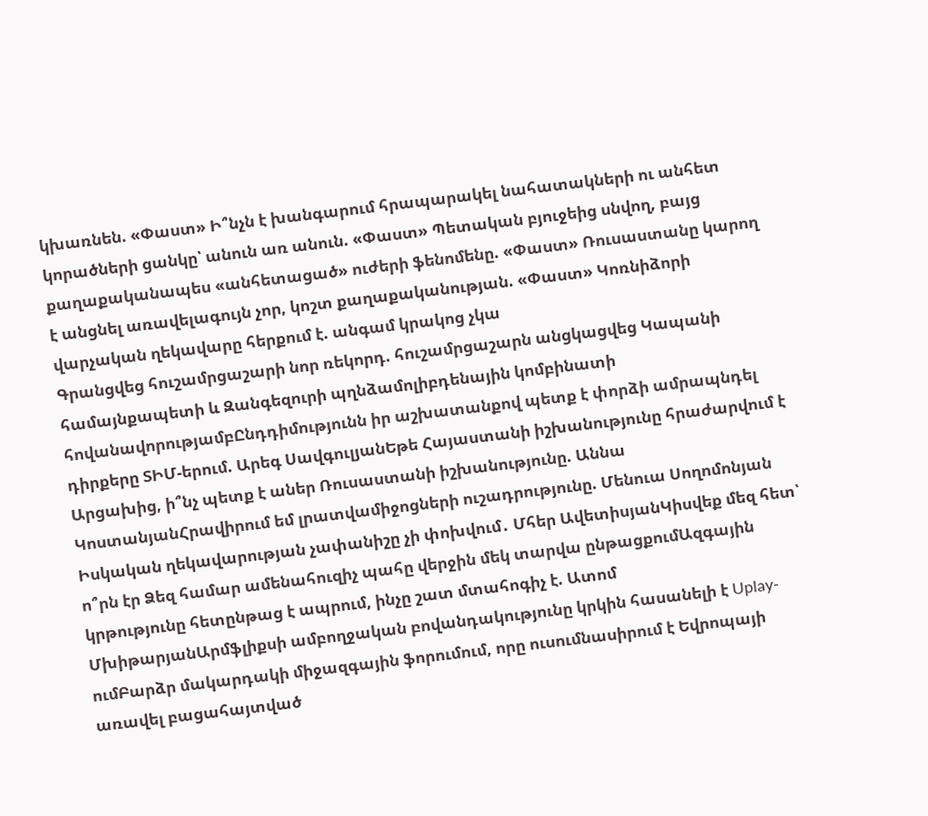կխառնեն. «Փաստ» Ի՞նչն է խանգարում հրապարակել նահատակների ու անհետ կորածների ցանկը՝ անուն առ անուն. «Փաստ» Պետական բյուջեից սնվող, բայց քաղաքականապես «անհետացած» ուժերի ֆենոմենը. «Փաստ» Ռուսաստանը կարող է անցնել առավելագույն չոր, կոշտ քաղաքականության. «Փաստ» Կոռնիձորի վարչական ղեկավարը հերքում է. անգամ կրակոց չկա
Գրանցվեց հուշամրցաշարի նոր ռեկորդ. հուշամրցաշարն անցկացվեց Կապանի համայնքապետի և Զանգեզուրի պղնձամոլիբդենային կոմբինատի հովանավորությամբԸնդդիմությունն իր աշխատանքով պետք է փորձի ամրապնդել դիրքերը ՏԻՄ-երում. Արեգ ՍավգուլյանԵթե Հայաստանի իշխանությունը հրաժարվում է Արցախից, ի՞նչ պետք է աներ Ռուսաստանի իշխանությունը. Աննա ԿոստանյանՀրավիրում եմ լրատվամիջոցների ուշադրությունը. Մենուա Սողոմոնյան Իսկական ղեկավարության չափանիշը չի փոխվում․ Մհեր ԱվետիսյանԿիսվեք մեզ հետ՝ ո՞րն էր Ձեզ համար ամենահուզիչ պահը վերջին մեկ տարվա ընթացքումԱզգային կրթությունը հետընթաց է ապրում, ինչը շատ մտահոգիչ է. Ատոմ ՄխիթարյանԱրմֆլիքսի ամբողջական բովանդակությունը կրկին հասանելի է Uplay-ումԲարձր մակարդակի միջազգային ֆորումում, որը ուսումնասիրում է Եվրոպայի առավել բացահայտված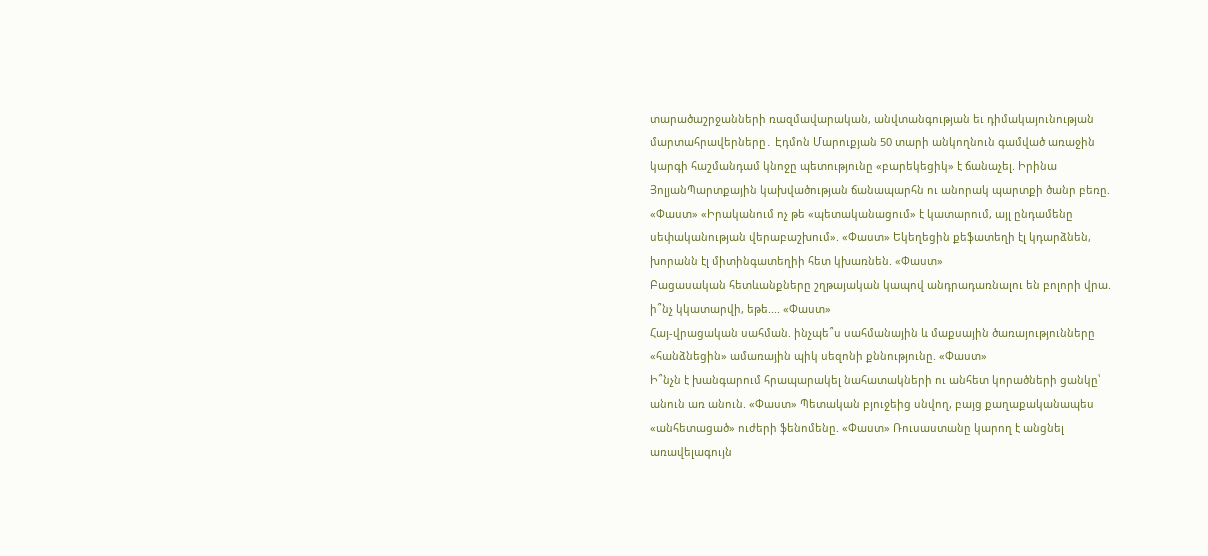տարածաշրջանների ռազմավարական, անվտանգության եւ դիմակայունության մարտահրավերները․ Էդմոն Մարուքյան 50 տարի անկողնուն գամված առաջին կարգի հաշմանդամ կնոջը պետությունը «բարեկեցիկ» է ճանաչել. Իրինա ՅոլյանՊարտքային կախվածության ճանապարհն ու անորակ պարտքի ծանր բեռը. «Փաստ» «Իրականում ոչ թե «պետականացում» է կատարում, այլ ընդամենը սեփականության վերաբաշխում». «Փաստ» Եկեղեցին քեֆատեղի էլ կդարձնեն, խորանն էլ միտինգատեղիի հետ կխառնեն. «Փաստ»
Բացասական հետևանքները շղթայական կապով անդրադառնալու են բոլորի վրա. ի՞նչ կկատարվի, եթե.... «Փաստ»
Հայ-վրացական սահման. ինչպե՞ս սահմանային և մաքսային ծառայությունները «հանձնեցին» ամառային պիկ սեզոնի քննությունը. «Փաստ»
Ի՞նչն է խանգարում հրապարակել նահատակների ու անհետ կորածների ցանկը՝ անուն առ անուն. «Փաստ» Պետական բյուջեից սնվող, բայց քաղաքականապես «անհետացած» ուժերի ֆենոմենը. «Փաստ» Ռուսաստանը կարող է անցնել առավելագույն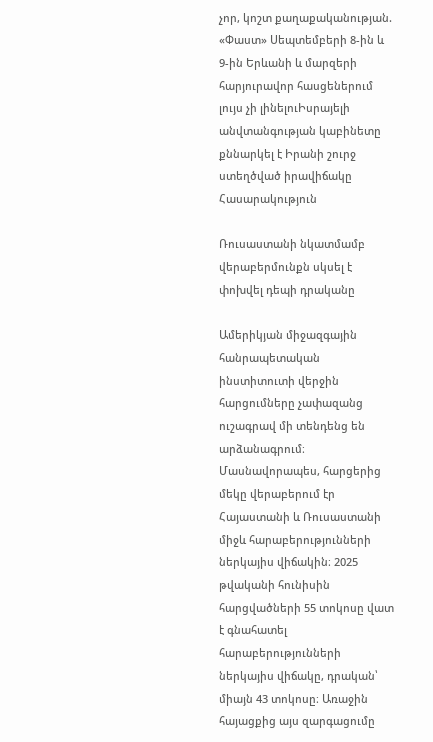չոր, կոշտ քաղաքականության. «Փաստ» Սեպտեմբերի 8-ին և 9-ին Երևանի և մարզերի հարյուրավոր հասցեներում լույս չի լինելուԻսրայելի անվտանգության կաբինետը քննարկել է Իրանի շուրջ ստեղծված իրավիճակը
Հասարակություն

Ռուսաստանի նկատմամբ վերաբերմունքն սկսել է փոխվել դեպի դրականը

Ամերիկյան միջազգային հանրապետական ինստիտուտի վերջին հարցումները չափազանց ուշագրավ մի տենդենց են արձանագրում։ Մասնավորապես, հարցերից մեկը վերաբերում էր Հայաստանի և Ռուսաստանի միջև հարաբերությունների ներկայիս վիճակին։ 2025 թվականի հունիսին հարցվածների 55 տոկոսը վատ է գնահատել հարաբերությունների ներկայիս վիճակը, դրական՝ միայն 43 տոկոսը։ Առաջին հայացքից այս զարգացումը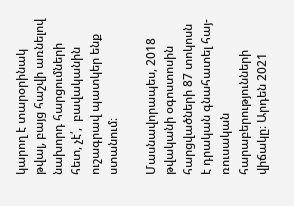կարող է տարօրինակ թվալ, բայց հաշվի առնելով նախորդ հարցումների հետ, չէ՛,  բավականին ուշագրավ պատկեր ենք ստանում։

Մասնավորապես, 2018 թվականի օգոստոսին հարցվածների 87 տոկոսն է դրական գնահատել հայ-ռուսական հարաբերությունների վիճակը։ Արդեն 2021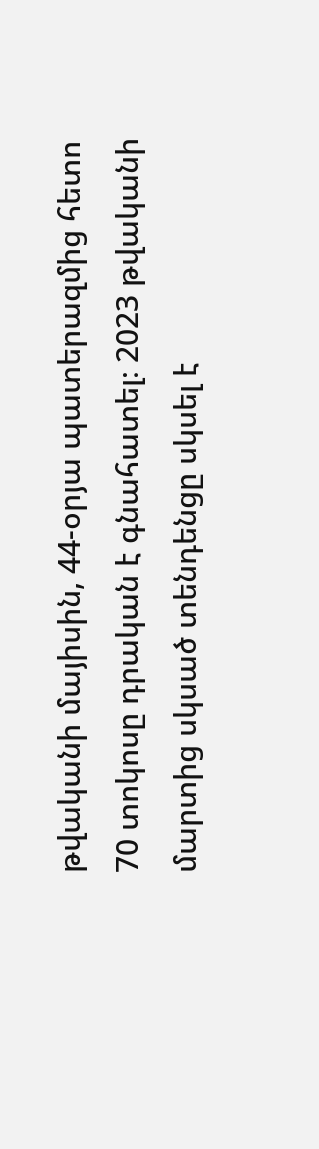թվականի մայիսին, 44-օրյա պատերազմից հետո 70 տոկոսը դրական է գնահատել։ 2023 թվականի մարտից սկսած տենդենցը սկսել է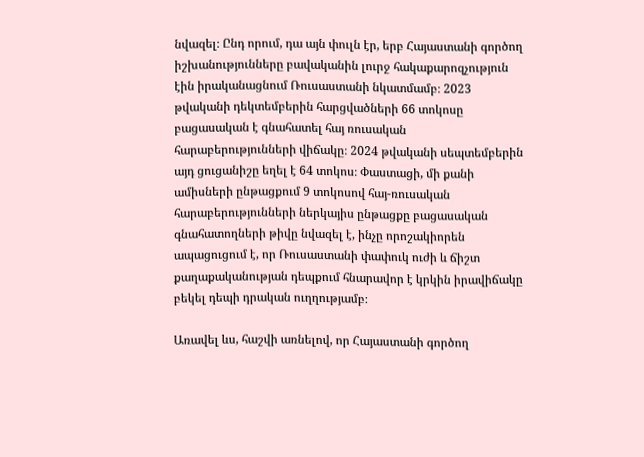նվազել։ Ընդ որում, դա այն փուլն էր, երբ Հայաստանի գործող իշխանությունները բավականին լուրջ հակաքարոզչություն էին իրականացնում Ռուսաստանի նկատմամբ։ 2023 թվականի դեկտեմբերին հարցվածների 66 տոկոսը բացասական է գնահատել հայ ռուսական հարաբերությունների վիճակը։ 2024 թվականի սեպտեմբերին այդ ցուցանիշը եղել է 64 տոկոս։ Փաստացի, մի քանի ամիսների ընթացքում 9 տոկոսով հայ-ռուսական հարաբերությունների ներկայիս ընթացքը բացասական գնահատողների թիվը նվազել է, ինչը որոշակիորեն ապացուցում է, որ Ռուսաստանի փափուկ ուժի և ճիշտ քաղաքականության դեպքում հնարավոր է կրկին իրավիճակը բեկել դեպի դրական ուղղությամբ։

Առավել ևս, հաշվի առնելով, որ Հայաստանի գործող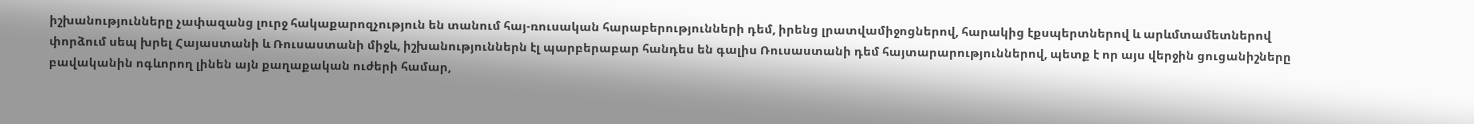իշխանությունները չափազանց լուրջ հակաքարոզչություն են տանում հայ-ռուսական հարաբերությունների դեմ, իրենց լրատվամիջոցներով, հարակից էքսպերտներով և արևմտամետներով փորձում սեպ խրել Հայաստանի և Ռուսաստանի միջև, իշխանություններն էլ պարբերաբար հանդես են գալիս Ռուսաստանի դեմ հայտարարություններով, պետք է որ այս վերջին ցուցանիշները բավականին ոգևորող լինեն այն քաղաքական ուժերի համար,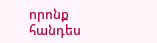որոնք հանդես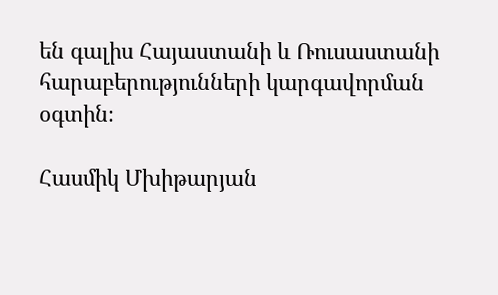են գալիս Հայաստանի և Ռուսաստանի հարաբերությունների կարգավորման օգտին։

Հասմիկ Մխիթարյան